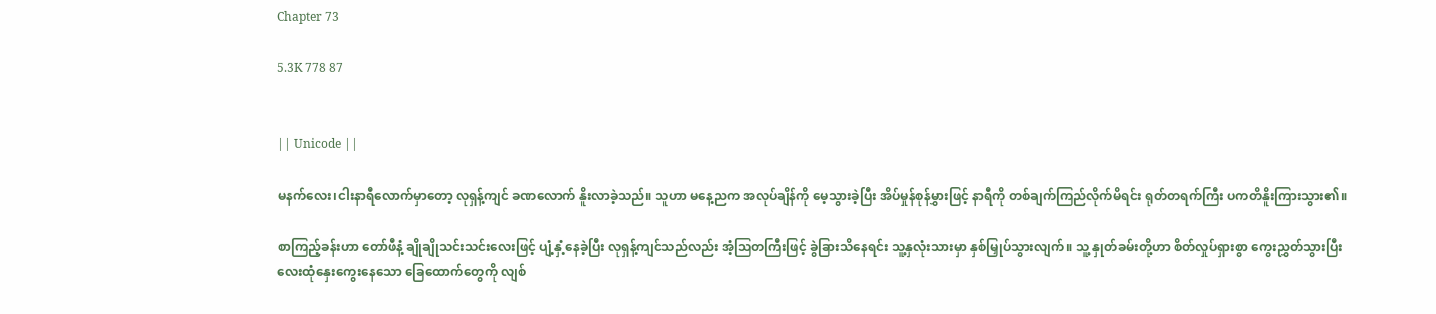Chapter 73

5.3K 778 87


|| Unicode ||

မနက်လေး၊ငါးနာရီလောက်မှာတော့ လုရှန့်ကျင် ခဏလောက် နိူးလာခဲ့သည်။ သူဟာ မနေ့ညက အလုပ်ချိန်ကို မေ့သွားခဲ့ပြီး အိပ်မှုန်စုန်မွှားဖြင့် နာရီကို တစ်ချက်ကြည်လိုက်မိရင်း ရုတ်တရက်ကြီး ပကတိနိူးကြားသွား၏။

စာကြည့်ခန်းဟာ တော်ဖီနံ့ ချိုချိုသင်းသင်းလေးဖြင့် ပျံ့နှံ့နေခဲ့ပြီး လုရှန့်ကျင်သည်လည်း အံ့ဩတကြီးဖြင့် ခွဲခြားသိနေရင်း သူ့နှလုံးသားမှာ နှစ်မြှုပ်သွားလျက်။ သူ့ နှုတ်ခမ်းတို့ဟာ စိတ်လှုပ်ရှားစွာ ကွေးညွှတ်သွားပြီး လေးထုံနှေးကွေးနေသော ခြေထောက်တွေကို လျစ်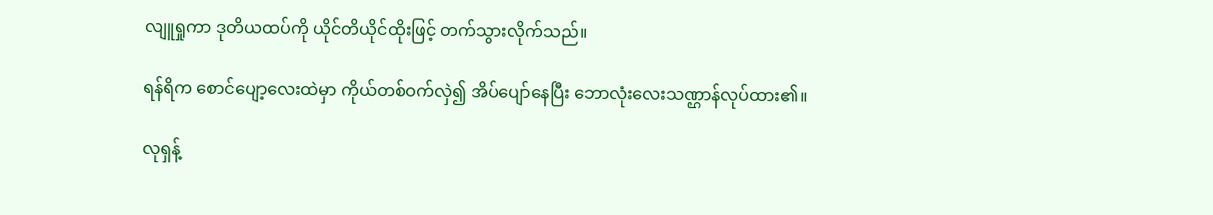လျူရှုကာ ဒုတိယထပ်ကို ယိုင်တိယိုင်ထိုးဖြင့် တက်သွားလိုက်သည်။

ရန်ရိက စောင်ပျော့လေးထဲမှာ ကိုယ်တစ်ဝက်လှဲ၍ အိပ်ပျော်နေပြီး ဘောလုံးလေးသဏ္ဌာန်လုပ်ထား၏။

လုရှန့်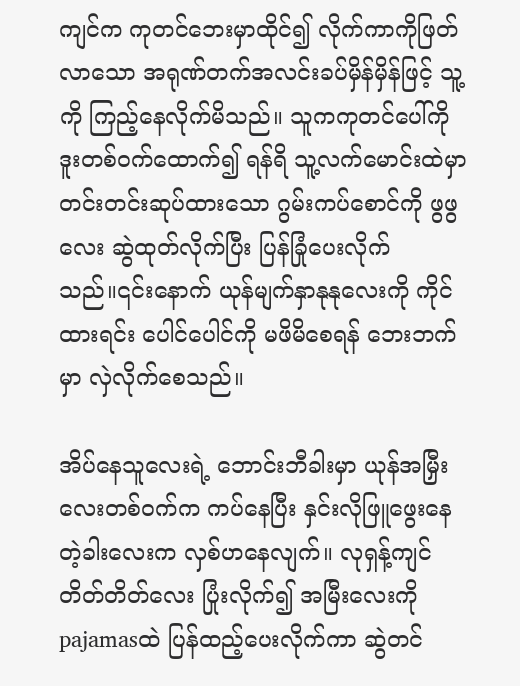ကျင်က ကုတင်ဘေးမှာထိုင်၍ လိုက်ကာကိုဖြတ်လာသော အရုဏ်တက်အလင်းခပ်မှိန်မှိန်ဖြင့် သူ့ကို ကြည့်နေလိုက်မိသည်။ သူကကုတင်ပေါ်ကို ဒူးတစ်ဝက်ထောက်၍ ရန်ရိ သူ့လက်မောင်းထဲမှာတင်းတင်းဆုပ်ထားသော ဂွမ်းကပ်စောင်ကို ဖွဖွလေး ဆွဲထုတ်လိုက်ပြီး ပြန်ခြုံပေးလိုက်သည်။၎င်းနောက် ယုန်မျက်နှာနုနုလေးကို ကိုင်ထားရင်း ပေါင်ပေါင်ကို မဖိမိစေရန် ဘေးဘက်မှာ လှဲလိုက်စေသည်။

အိပ်နေသူလေးရဲ့ ဘောင်းဘီခါးမှာ ယုန်အမြှီးလေးတစ်ဝက်က ကပ်နေပြီး နှင်းလိုဖြူဖွေးနေတဲ့ခါးလေးက လှစ်ဟနေလျက်။ လုရှန့်ကျင် တိတ်တိတ်လေး ပြုံးလိုက်၍ အမြီးလေးကို pajamasထဲ ပြန်ထည့်ပေးလိုက်ကာ ဆွဲတင်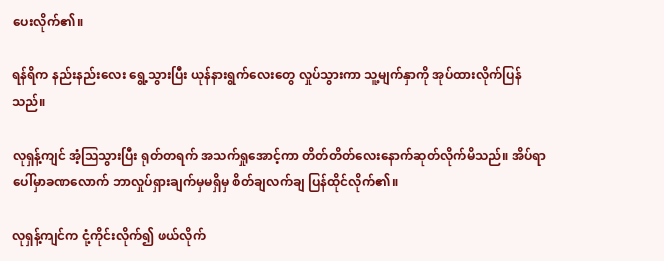ပေးလိုက်၏။

ရန်ရိက နည်းနည်းလေး ရွေ့သွားပြီး ယုန်နားရွက်လေးတွေ လှုပ်သွားကာ သူ့မျက်နှာကို အုပ်ထားလိုက်ပြန်သည်။

လုရှန့်ကျင် အံ့ဩသွားပြီး ရုတ်တရက် အသက်ရှုအောင့်ကာ တိတ်တိတ်လေးနောက်ဆုတ်လိုက်မိသည်။ အိပ်ရာပေါ်မှာခဏလောက် ဘာလှုပ်ရှားချက်မှမရှိမှ စိတ်ချလက်ချ ပြန်ထိုင်လိုက်၏။

လုရှန့်ကျင်က ငုံ့ကိုင်းလိုက်၍ ဖယ်လိုက်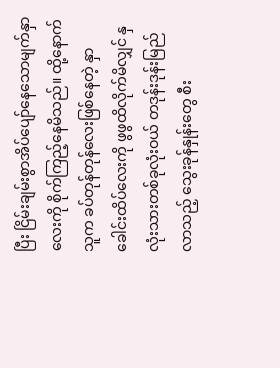ပြီး ငြိမ်းချမ်းစွာအိပ်ပျော်နေသောမျက်နှာလေးကို စိုက်ကြည့်နေမိသည်။ ထို့နောက် သူက ခပ်တုန်တုန်လေးဖြစ်နေတဲ့ နှာခေါင်းထိပ်လေးကို ဖွဖွထိလိုက်မိလျှင် နှလုံးသားတစ်ခုလုံးဝယ် တဒုန်းဒုန်းမြည်လာသည့် သွေးခုန်နှုန်းတွေ စီး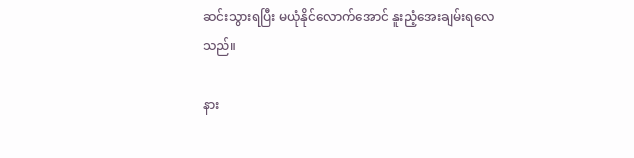ဆင်းသွားရပြီး မယုံနိုင်လောက်အောင် နူးညံ့အေးချမ်းရလေသည်။

နား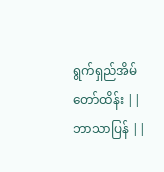ရွက်ရှည်အိမ်တော်ထိန်း || ဘာသာပြန် ||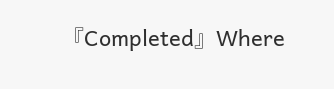『Completed』Where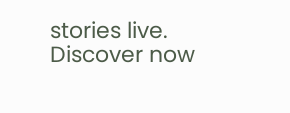stories live. Discover now